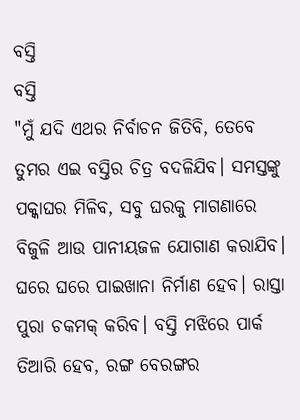ବସ୍ତି
ବସ୍ତି
"ମୁଁ ଯଦି ଏଥର ନିର୍ବାଚନ ଜିତିବି, ତେବେ ତୁମର ଏଇ ବସ୍ତିର ଚିତ୍ର ବଦଳିଯିବ। ସମସ୍ତଙ୍କୁ ପକ୍କାଘର ମିଳିବ, ସବୁ ଘରକୁ ମାଗଣାରେ ବିଜୁଳି ଆଉ ପାନୀୟଜଳ ଯୋଗାଣ କରାଯିବ। ଘରେ ଘରେ ପାଇଖାନା ନିର୍ମାଣ ହେବ। ରାସ୍ତା ପୁରା ଚକମକ୍ କରିବ। ବସ୍ତି ମଝିରେ ପାର୍କ ତିଆରି ହେବ, ରଙ୍ଗ ବେରଙ୍ଗର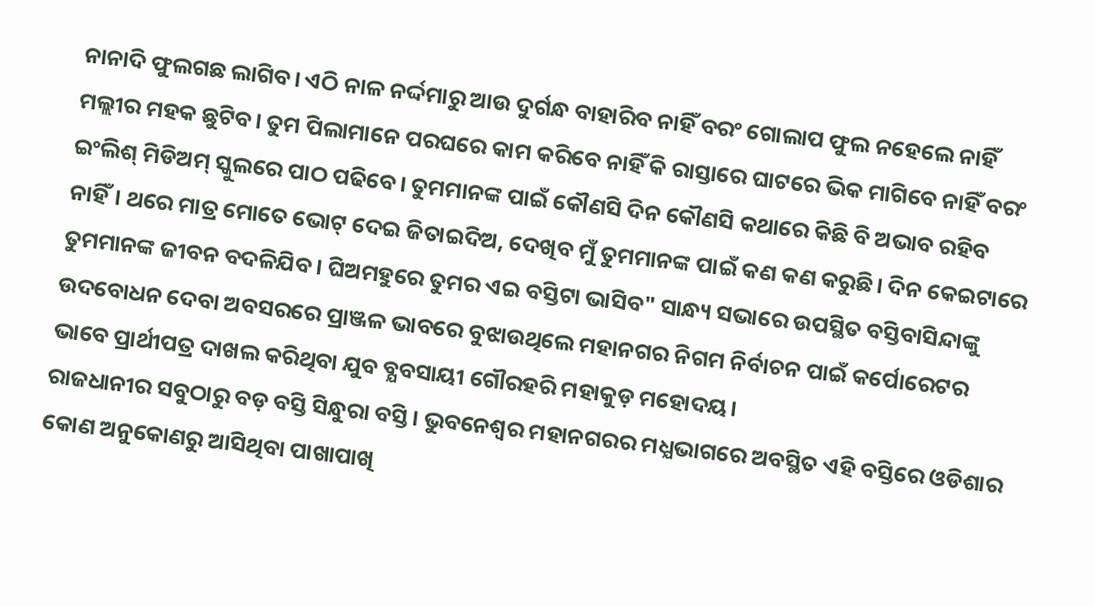ନାନାଦି ଫୁଲଗଛ ଲାଗିବ। ଏଠି ନାଳ ନର୍ଦ୍ଦମାରୁ ଆଉ ଦୁର୍ଗନ୍ଧ ବାହାରିବ ନାହିଁ ବରଂ ଗୋଲାପ ଫୁଲ ନହେଲେ ନାହିଁ ମଲ୍ଲୀର ମହକ ଛୁଟିବ। ତୁମ ପିଲାମାନେ ପରଘରେ କାମ କରିବେ ନାହିଁ କି ରାସ୍ତାରେ ଘାଟରେ ଭିକ ମାଗିବେ ନାହିଁ ବରଂ ଇଂଲିଶ୍ ମିଡିଅମ୍ ସ୍କୁଲରେ ପାଠ ପଢିବେ। ତୁମମାନଙ୍କ ପାଇଁ କୌଣସି ଦିନ କୌଣସି କଥାରେ କିଛି ବି ଅଭାବ ରହିବ ନାହିଁ। ଥରେ ମାତ୍ର ମୋତେ ଭୋଟ୍ ଦେଇ ଜିତାଇଦିଅ, ଦେଖିବ ମୁଁ ତୁମମାନଙ୍କ ପାଇଁ କଣ କଣ କରୁଛି। ଦିନ କେଇଟାରେ ତୁମମାନଙ୍କ ଜୀବନ ବଦଳିଯିବ। ଘିଅମହୁରେ ତୁମର ଏଇ ବସ୍ତିଟା ଭାସିବ" ସାନ୍ଧ୍ୟ ସଭାରେ ଉପସ୍ଥିତ ବସ୍ତିବାସିନ୍ଦାଙ୍କୁ ଉଦବୋଧନ ଦେବା ଅବସରରେ ପ୍ରାଞ୍ଜଳ ଭାବରେ ବୁଝାଉଥିଲେ ମହାନଗର ନିଗମ ନିର୍ବାଚନ ପାଇଁ କର୍ପୋରେଟର ଭାବେ ପ୍ରାର୍ଥୀପତ୍ର ଦାଖଲ କରିଥିବା ଯୁବ ବ୍ଯବସାୟୀ ଗୌରହରି ମହାକୁଡ଼ ମହୋଦୟ।
ରାଜଧାନୀର ସବୁଠାରୁ ବଡ଼ ବସ୍ତି ସିନ୍ଧୁରା ବସ୍ତି। ଭୁବନେଶ୍ୱର ମହାନଗରର ମଧ୍ଯଭାଗରେ ଅବସ୍ଥିତ ଏହି ବସ୍ତିରେ ଓଡିଶାର କୋଣ ଅନୁକୋଣରୁ ଆସିଥିବା ପାଖାପାଖି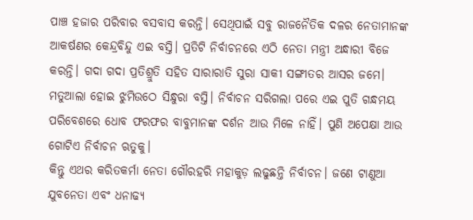ପାଞ୍ଚ ହଜାର ପରିବାର ବସବାସ କରନ୍ତି। ସେଥିପାଇଁ ସବୁ ରାଜନୈତିକ ଦଳର ନେତାମାନଙ୍କ ଆକର୍ଷଣର କେନ୍ଦ୍ରବିନ୍ଦୁ ଏଇ ବସ୍ତି। ପ୍ରତିଟି ନିର୍ବାଚନରେ ଏଠି ନେତା ମନ୍ତ୍ରୀ ଅନ୍ଧାରୀ ବିଜେ କରନ୍ତି। ଗଦା ଗଦା ପ୍ରତିଶ୍ରୁତି ସହିତ ସାରାରାତି ସୁରା ସାକୀ ସଙ୍ଗୀତର ଆସର ଜମେ। ମତୁଆଲା ହୋଇ ଝୁମିଉଠେ ସିନ୍ଧୁରା ବସ୍ତି। ନିର୍ବାଚନ ସରିଗଲା ପରେ ଏଇ ପୁତି ଗନ୍ଧମୟ ପରିବେଶରେ ଧୋବ ଫରଫର ବାବୁମାନଙ୍କ ଦର୍ଶନ ଆଉ ମିଳେ ନାହିଁ। ପୁଣି ଅପେକ୍ଷା ଆଉ ଗୋଟିଏ ନିର୍ବାଚନ ଋତୁକୁ।
କିନ୍ତୁ ଏଥର କରିତକର୍ମା ନେତା ଗୌରହରି ମହାକୁଡ଼ ଲଢୁଛନ୍ତି ନିର୍ବାଚନ। ଜଣେ ଟାଣୁଆ ଯୁବନେତା ଏବଂ ଧନାଢ୍ୟ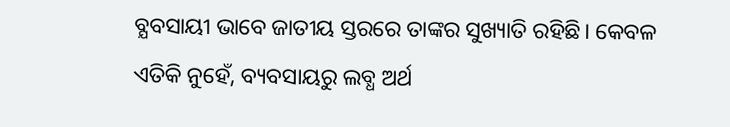ବ୍ଯବସାୟୀ ଭାବେ ଜାତୀୟ ସ୍ତରରେ ତାଙ୍କର ସୁଖ୍ୟାତି ରହିଛି। କେବଳ ଏତିକି ନୁହେଁ, ବ୍ୟବସାୟରୁ ଲବ୍ଧ ଅର୍ଥ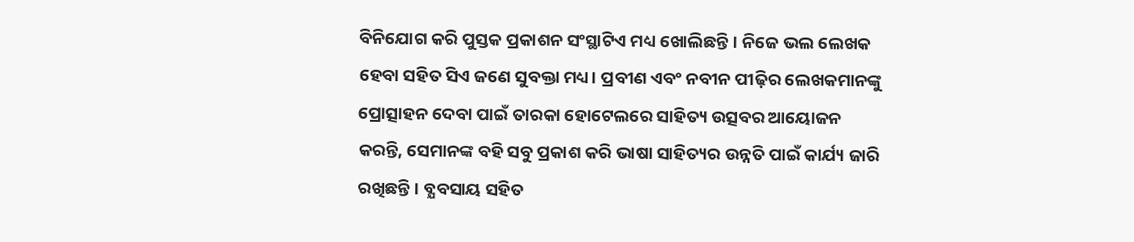ବିନିଯୋଗ କରି ପୁସ୍ତକ ପ୍ରକାଶନ ସଂସ୍ଥାଟିଏ ମଧ୍ୟ ଖୋଲିଛନ୍ତି। ନିଜେ ଭଲ ଲେଖକ ହେବା ସହିତ ସିଏ ଜଣେ ସୁବକ୍ତା ମଧ୍ୟ। ପ୍ରବୀଣ ଏବଂ ନବୀନ ପୀଢ଼ିର ଲେଖକମାନଙ୍କୁ ପ୍ରୋତ୍ସାହନ ଦେବା ପାଇଁ ତାରକା ହୋଟେଲରେ ସାହିତ୍ୟ ଉତ୍ସବର ଆୟୋଜନ କରନ୍ତି, ସେମାନଙ୍କ ବହି ସବୁ ପ୍ରକାଶ କରି ଭାଷା ସାହିତ୍ୟର ଉନ୍ନତି ପାଇଁ କାର୍ଯ୍ୟ ଜାରି ରଖିଛନ୍ତି। ବ୍ଯବସାୟ ସହିତ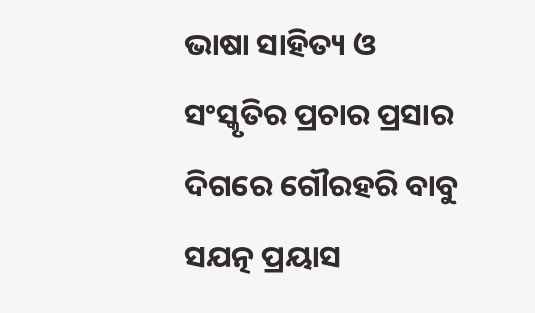ଭାଷା ସାହିତ୍ୟ ଓ ସଂସ୍କୃତିର ପ୍ରଚାର ପ୍ରସାର ଦିଗରେ ଗୌରହରି ବାବୁ ସଯତ୍ନ ପ୍ରୟାସ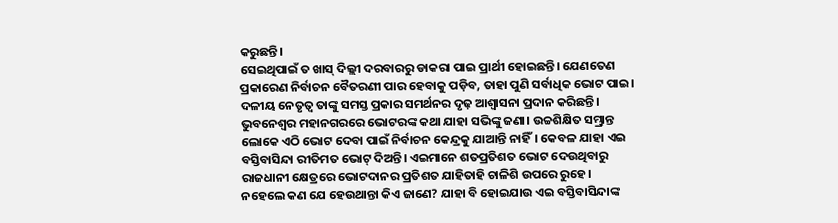କରୁଛନ୍ତି।
ସେଇଥିପାଇଁ ତ ଖାସ୍ ଦିଲ୍ଲୀ ଦରବାରରୁ ଡାକରା ପାଇ ପ୍ରାର୍ଥୀ ହୋଇଛନ୍ତି। ଯେଣତେଣ ପ୍ରକାରେଣ ନିର୍ବାଚନ ବୈତରଣୀ ପାର ହେବାକୁ ପଡ଼ିବ, ତାହା ପୁଣି ସର୍ବାଧିକ ଭୋଟ ପାଇ। ଦଳୀୟ ନେତୃତ୍ଵ ତାଙ୍କୁ ସମସ୍ତ ପ୍ରକାର ସମର୍ଥନର ଦୃଢ଼ ଆଶ୍ବାସନା ପ୍ରଦାନ କରିଛନ୍ତି। ଭୁବନେଶ୍ବର ମହାନଗରରେ ଭୋଟରଙ୍କ କଥା ଯାହା ସଭିଙ୍କୁ ଜଣା। ଉଚ୍ଚଶିକ୍ଷିତ ସମ୍ଭ୍ରାନ୍ତ ଲୋକେ ଏଠି ଭୋଟ ଦେବା ପାଇଁ ନିର୍ବାଚନ କେନ୍ଦ୍ରକୁ ଯାଆନ୍ତି ନାହିଁ। କେବଳ ଯାହା ଏଇ ବସ୍ତିବାସିନ୍ଦା ରୀତିମତ ଭୋଟ୍ ଦିଅନ୍ତି। ଏଇମାନେ ଶତପ୍ରତିଶତ ଭୋଟ ଦେଉଥିବାରୁ ରାଜଧାନୀ କ୍ଷେତ୍ରରେ ଭୋଟଦାନର ପ୍ରତିଶତ ଯାହିତାହି ଚାଳିଶି ଉପରେ ରୁହେ। ନହେଲେ କଣ ଯେ ହେଉଥାନ୍ତା କିଏ ଜାଣେ? ଯାହା ବି ହୋଇଯାଉ ଏଇ ବସ୍ତିବାସିନ୍ଦାଙ୍କ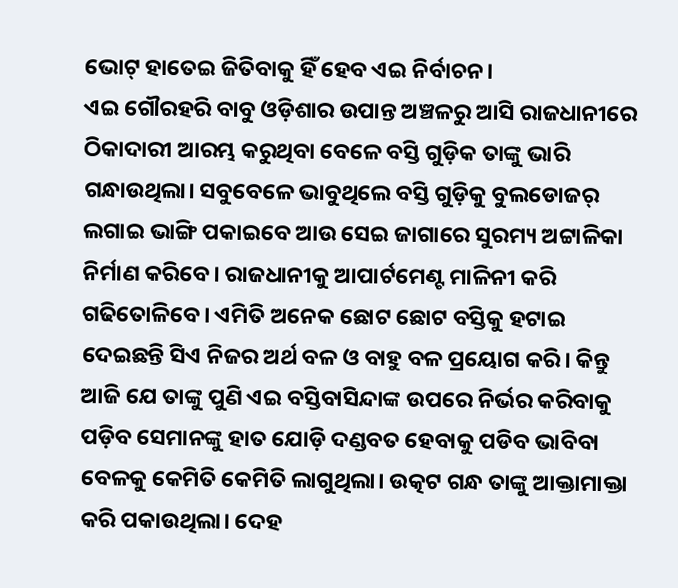ଭୋଟ୍ ହାତେଇ ଜିତିବାକୁ ହିଁ ହେବ ଏଇ ନିର୍ବାଚନ।
ଏଇ ଗୌରହରି ବାବୁ ଓଡ଼ିଶାର ଉପାନ୍ତ ଅଞ୍ଚଳରୁ ଆସି ରାଜଧାନୀରେ ଠିକାଦାରୀ ଆରମ୍ଭ କରୁଥିବା ବେଳେ ବସ୍ତି ଗୁଡ଼ିକ ତାଙ୍କୁ ଭାରି ଗନ୍ଧାଉଥିଲା। ସବୁବେଳେ ଭାବୁଥିଲେ ବସ୍ତି ଗୁଡ଼ିକୁ ବୁଲଡୋଜର୍ ଲଗାଇ ଭାଙ୍ଗି ପକାଇବେ ଆଉ ସେଇ ଜାଗାରେ ସୁରମ୍ୟ ଅଟ୍ଟାଳିକା ନିର୍ମାଣ କରିବେ। ରାଜଧାନୀକୁ ଆପାର୍ଟମେଣ୍ଟ ମାଳିନୀ କରି ଗଢିତୋଳିବେ। ଏମିତି ଅନେକ ଛୋଟ ଛୋଟ ବସ୍ତିକୁ ହଟାଇ ଦେଇଛନ୍ତି ସିଏ ନିଜର ଅର୍ଥ ବଳ ଓ ବାହୁ ବଳ ପ୍ରୟୋଗ କରି। କିନ୍ତୁ ଆଜି ଯେ ତାଙ୍କୁ ପୁଣି ଏଇ ବସ୍ତିବାସିନ୍ଦାଙ୍କ ଉପରେ ନିର୍ଭର କରିବାକୁ ପଡ଼ିବ ସେମାନଙ୍କୁ ହାତ ଯୋଡ଼ି ଦଣ୍ଡବତ ହେବାକୁ ପଡିବ ଭାବିବା ବେଳକୁ କେମିତି କେମିତି ଲାଗୁଥିଲା। ଉତ୍କଟ ଗନ୍ଧ ତାଙ୍କୁ ଆକ୍ତାମାକ୍ତା କରି ପକାଉଥିଲା। ଦେହ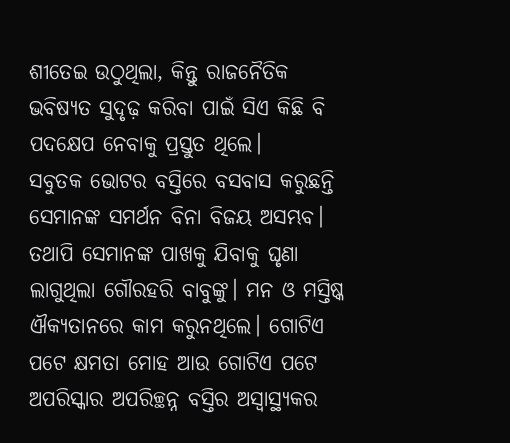ଶୀତେଇ ଉଠୁଥିଲା, କିନ୍ତୁ ରାଜନୈତିକ ଭବିଷ୍ୟତ ସୁଦୃଢ଼ କରିବା ପାଇଁ ସିଏ କିଛି ବି ପଦକ୍ଷେପ ନେବାକୁ ପ୍ରସ୍ତୁତ ଥିଲେ।
ସବୁତକ ଭୋଟର ବସ୍ତିରେ ବସବାସ କରୁଛନ୍ତି ସେମାନଙ୍କ ସମର୍ଥନ ବିନା ବିଜୟ ଅସମ୍ଭବ। ତଥାପି ସେମାନଙ୍କ ପାଖକୁ ଯିବାକୁ ଘୃଣା ଲାଗୁଥିଲା ଗୌରହରି ବାବୁଙ୍କୁ। ମନ ଓ ମସ୍ତିଷ୍କ ଐକ୍ୟତାନରେ କାମ କରୁନଥିଲେ। ଗୋଟିଏ ପଟେ କ୍ଷମତା ମୋହ ଆଉ ଗୋଟିଏ ପଟେ ଅପରିସ୍କାର ଅପରିଚ୍ଛନ୍ନ ବସ୍ତିର ଅସ୍ବାସ୍ଥ୍ୟକର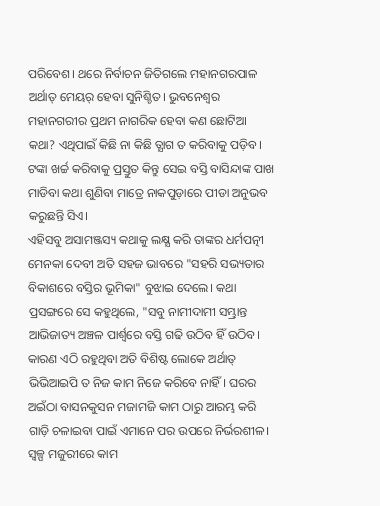ପରିବେଶ। ଥରେ ନିର୍ବାଚନ ଜିତିଗଲେ ମହାନଗରପାଳ ଅର୍ଥାତ୍ ମେୟର୍ ହେବା ସୁନିଶ୍ଚିତ। ଭୁବନେଶ୍ୱର ମହାନଗରୀର ପ୍ରଥମ ନାଗରିକ ହେବା କଣ ଛୋଟିଆ କଥା? ଏଥିପାଇଁ କିଛି ନା କିଛି ତ୍ଯାଗ ତ କରିବାକୁ ପଡ଼ିବ। ଟଙ୍କା ଖର୍ଚ୍ଚ କରିବାକୁ ପ୍ରସ୍ତୁତ କିନ୍ତୁ ସେଇ ବସ୍ତି ବାସିନ୍ଦାଙ୍କ ପାଖ ମାଡିବା କଥା ଶୁଣିବା ମାତ୍ରେ ନାକପୁଡ଼ାରେ ପୀଡା ଅନୁଭବ କରୁଛନ୍ତି ସିଏ।
ଏହିସବୁ ଅସାମଞ୍ଜସ୍ୟ କଥାକୁ ଲକ୍ଷ୍ଯ କରି ତାଙ୍କର ଧର୍ମପତ୍ନୀ ମେନକା ଦେବୀ ଅତି ସହଜ ଭାବରେ "ସହରି ସଭ୍ୟତାର ବିକାଶରେ ବସ୍ତିର ଭୂମିକା" ବୁଝାଇ ଦେଲେ। କଥା ପ୍ରସଙ୍ଗରେ ସେ କହୁଥିଲେ, "ସବୁ ନାମୀଦାମୀ ସମ୍ଭ୍ରାନ୍ତ ଆଭିଜାତ୍ୟ ଅଞ୍ଚଳ ପାର୍ଶ୍ଵରେ ବସ୍ତି ଗଢି ଉଠିବ ହିଁ ଉଠିବ। କାରଣ ଏଠି ରହୁଥିବା ଅତି ବିଶିଷ୍ଟ ଲୋକେ ଅର୍ଥାତ୍ ଭିଭିଆଇପି ତ ନିଜ କାମ ନିଜେ କରିବେ ନାହିଁ। ଘରର ଅଇଁଠା ବାସନକୁସନ ମଜାମଜି କାମ ଠାରୁ ଆରମ୍ଭ କରି ଗାଡ଼ି ଚଳାଇବା ପାଇଁ ଏମାନେ ପର ଉପରେ ନିର୍ଭରଶୀଳ। ସ୍ଵଳ୍ପ ମଜୁରୀରେ କାମ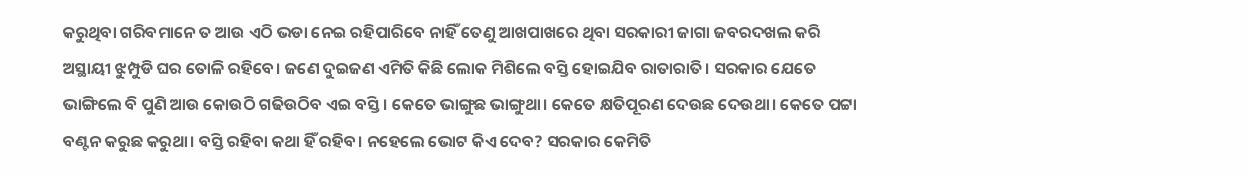କରୁଥିବା ଗରିବମାନେ ତ ଆଉ ଏଠି ଭଡା ନେଇ ରହିପାରିବେ ନାହିଁ ତେଣୁ ଆଖପାଖରେ ଥିବା ସରକାରୀ ଜାଗା ଜବରଦଖଲ କରି ଅସ୍ଥାୟୀ ଝୁମ୍ପୁଡି ଘର ତୋଳି ରହିବେ। ଜଣେ ଦୁଇଜଣ ଏମିତି କିଛି ଲୋକ ମିଶିଲେ ବସ୍ତି ହୋଇଯିବ ରାତାରାତି। ସରକାର ଯେତେ ଭାଙ୍ଗିଲେ ବି ପୁଣି ଆଉ କୋଉଠି ଗଢିଉଠିବ ଏଇ ବସ୍ତି। କେତେ ଭାଙ୍ଗୁଛ ଭାଙ୍ଗୁଥା। କେତେ କ୍ଷତିପୂରଣ ଦେଉଛ ଦେଉଥା। କେତେ ପଟ୍ଟା ବଣ୍ଟନ କରୁଛ କରୁଥା। ବସ୍ତି ରହିବା କଥା ହିଁ ରହିବ। ନହେଲେ ଭୋଟ କିଏ ଦେବ? ସରକାର କେମିତି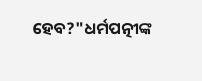ହେବ?"ଧର୍ମପତ୍ନୀଙ୍କ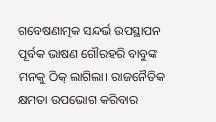ଗବେଷଣାତ୍ମକ ସନ୍ଦର୍ଭ ଉପସ୍ଥାପନ ପୂର୍ବକ ଭାଷଣ ଗୌରହରି ବାବୁଙ୍କ ମନକୁ ଠିକ୍ ଲାଗିଲା। ରାଜନୈତିକ କ୍ଷମତା ଉପଭୋଗ କରିବାର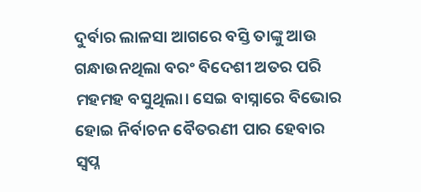ଦୁର୍ବାର ଲାଳସା ଆଗରେ ବସ୍ତି ତାଙ୍କୁ ଆଉ ଗନ୍ଧାଉନଥିଲା ବରଂ ବିଦେଶୀ ଅତର ପରି ମହମହ ବସୁଥିଲା। ସେଇ ବାସ୍ନାରେ ବିଭୋର ହୋଇ ନିର୍ବାଚନ ବୈତରଣୀ ପାର ହେବାର ସ୍ୱପ୍ନ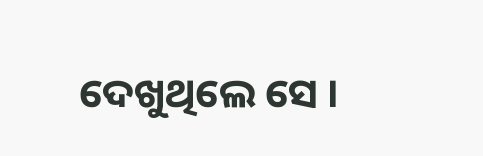ଦେଖୁଥିଲେ ସେ ।